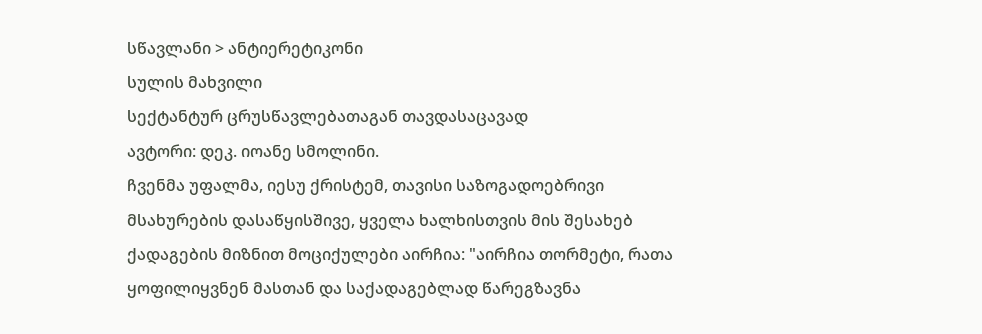სწავლანი > ანტიერეტიკონი
სულის მახვილი
სექტანტურ ცრუსწავლებათაგან თავდასაცავად
ავტორი: დეკ. იოანე სმოლინი.
ჩვენმა უფალმა, იესუ ქრისტემ, თავისი საზოგადოებრივი მსახურების დასაწყისშივე, ყველა ხალხისთვის მის შესახებ ქადაგების მიზნით მოციქულები აირჩია: "აირჩია თორმეტი, რათა ყოფილიყვნენ მასთან და საქადაგებლად წარეგზავნა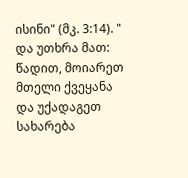ისინი" (მკ. 3:14). " და უთხრა მათ: წადით, მოიარეთ მთელი ქვეყანა და უქადაგეთ სახარება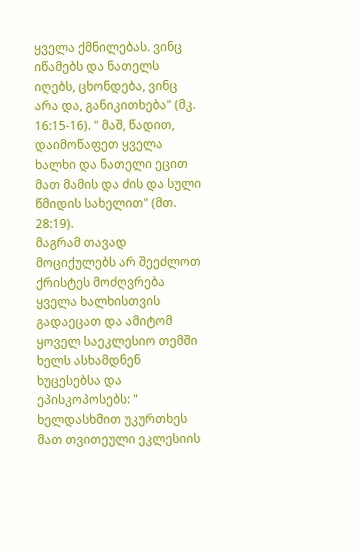ყველა ქმნილებას. ვინც იწამებს და ნათელს იღებს, ცხონდება, ვინც არა და, განიკითხება" (მკ. 16:15-16). " მაშ, წადით, დაიმოწაფეთ ყველა ხალხი და ნათელი ეცით მათ მამის და ძის და სული წმიდის სახელით" (მთ. 28:19).
მაგრამ თავად მოციქულებს არ შეეძლოთ ქრისტეს მოძღვრება ყველა ხალხისთვის გადაეცათ და ამიტომ ყოველ საეკლესიო თემში ხელს ასხამდნენ ხუცესებსა და ეპისკოპოსებს: " ხელდასხმით უკურთხეს მათ თვითეული ეკლესიის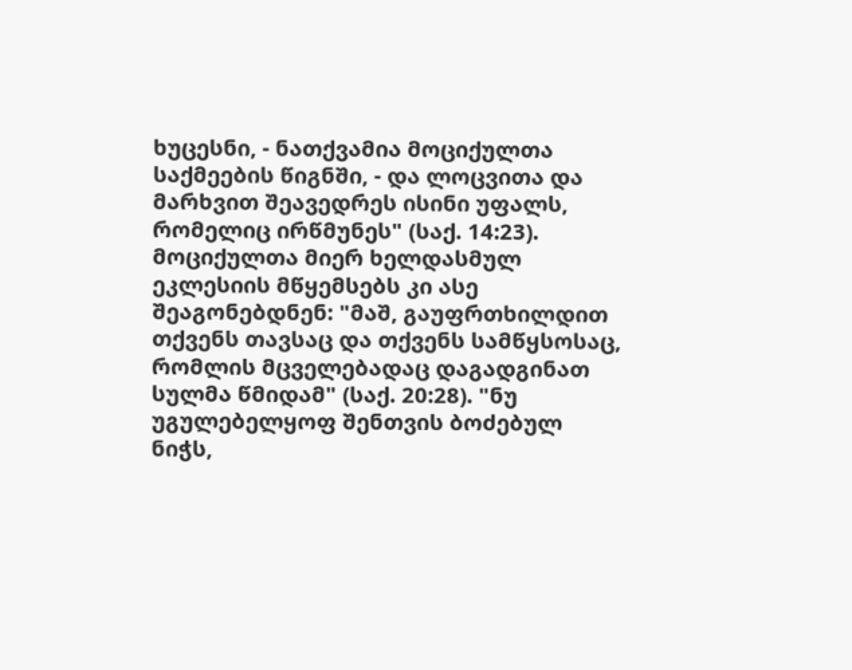ხუცესნი, - ნათქვამია მოციქულთა საქმეების წიგნში, - და ლოცვითა და მარხვით შეავედრეს ისინი უფალს, რომელიც ირწმუნეს" (საქ. 14:23). მოციქულთა მიერ ხელდასმულ ეკლესიის მწყემსებს კი ასე შეაგონებდნენ: "მაშ, გაუფრთხილდით თქვენს თავსაც და თქვენს სამწყსოსაც, რომლის მცველებადაც დაგადგინათ სულმა წმიდამ" (საქ. 20:28). "ნუ უგულებელყოფ შენთვის ბოძებულ ნიჭს,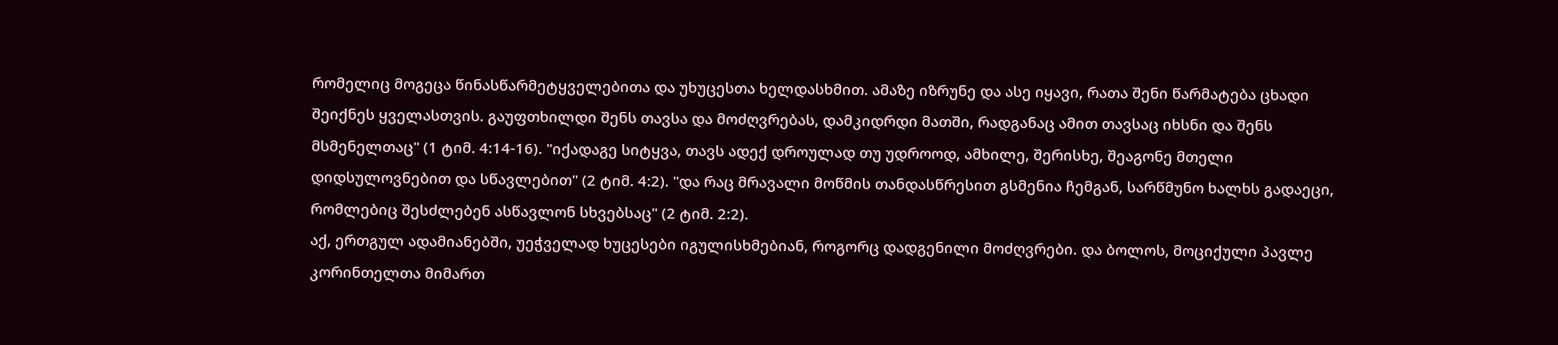რომელიც მოგეცა წინასწარმეტყველებითა და უხუცესთა ხელდასხმით. ამაზე იზრუნე და ასე იყავი, რათა შენი წარმატება ცხადი შეიქნეს ყველასთვის. გაუფთხილდი შენს თავსა და მოძღვრებას, დამკიდრდი მათში, რადგანაც ამით თავსაც იხსნი და შენს მსმენელთაც" (1 ტიმ. 4:14-16). "იქადაგე სიტყვა, თავს ადექ დროულად თუ უდროოდ, ამხილე, შერისხე, შეაგონე მთელი დიდსულოვნებით და სწავლებით" (2 ტიმ. 4:2). "და რაც მრავალი მოწმის თანდასწრესით გსმენია ჩემგან, სარწმუნო ხალხს გადაეცი, რომლებიც შესძლებენ ასწავლონ სხვებსაც" (2 ტიმ. 2:2).
აქ, ერთგულ ადამიანებში, უეჭველად ხუცესები იგულისხმებიან, როგორც დადგენილი მოძღვრები. და ბოლოს, მოციქული პავლე კორინთელთა მიმართ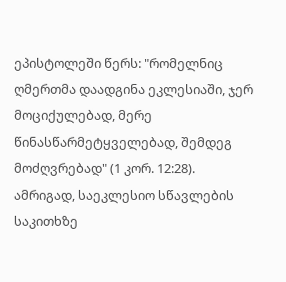ეპისტოლეში წერს: "რომელნიც ღმერთმა დაადგინა ეკლესიაში, ჯერ მოციქულებად, მერე წინასწარმეტყველებად, შემდეგ მოძღვრებად" (1 კორ. 12:28). ამრიგად, საეკლესიო სწავლების საკითხზე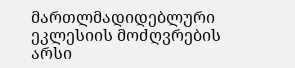მართლმადიდებლური ეკლესიის მოძღვრების არსი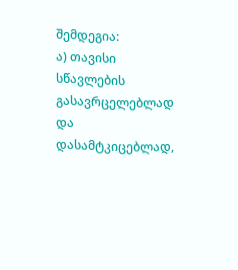შემდეგია:
ა) თავისი სწავლების გასავრცელებლად და დასამტკიცებლად,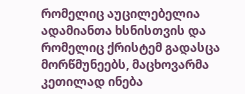რომელიც აუცილებელია ადამიანთა ხსნისთვის და რომელიც ქრისტემ გადასცა მორწმუნეებს, მაცხოვარმა კეთილად ინება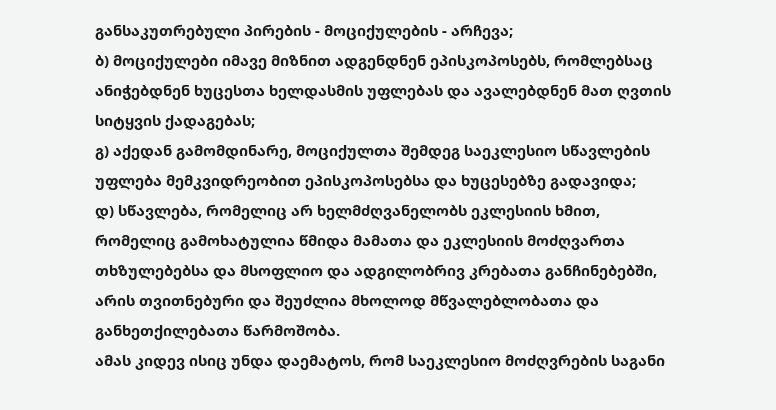განსაკუთრებული პირების - მოციქულების - არჩევა;
ბ) მოციქულები იმავე მიზნით ადგენდნენ ეპისკოპოსებს, რომლებსაც ანიჭებდნენ ხუცესთა ხელდასმის უფლებას და ავალებდნენ მათ ღვთის სიტყვის ქადაგებას;
გ) აქედან გამომდინარე, მოციქულთა შემდეგ საეკლესიო სწავლების უფლება მემკვიდრეობით ეპისკოპოსებსა და ხუცესებზე გადავიდა;
დ) სწავლება, რომელიც არ ხელმძღვანელობს ეკლესიის ხმით, რომელიც გამოხატულია წმიდა მამათა და ეკლესიის მოძღვართა თხზულებებსა და მსოფლიო და ადგილობრივ კრებათა განჩინებებში, არის თვითნებური და შეუძლია მხოლოდ მწვალებლობათა და განხეთქილებათა წარმოშობა.
ამას კიდევ ისიც უნდა დაემატოს, რომ საეკლესიო მოძღვრების საგანი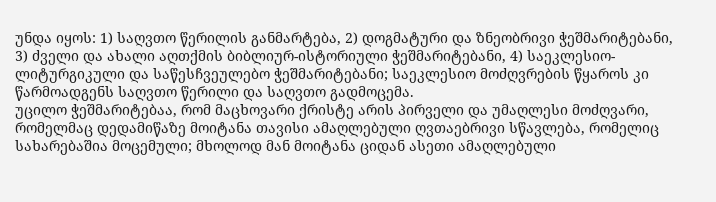უნდა იყოს: 1) საღვთო წერილის განმარტება, 2) დოგმატური და ზნეობრივი ჭეშმარიტებანი, 3) ძველი და ახალი აღთქმის ბიბლიურ-ისტორიული ჭეშმარიტებანი, 4) საეკლესიო-ლიტურგიკული და საწესჩვეულებო ჭეშმარიტებანი; საეკლესიო მოძღვრების წყაროს კი წარმოადგენს საღვთო წერილი და საღვთო გადმოცემა.
უცილო ჭეშმარიტებაა, რომ მაცხოვარი ქრისტე არის პირველი და უმაღლესი მოძღვარი, რომელმაც დედამიწაზე მოიტანა თავისი ამაღლებული ღვთაებრივი სწავლება, რომელიც სახარებაშია მოცემული; მხოლოდ მან მოიტანა ციდან ასეთი ამაღლებული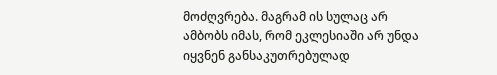მოძღვრება. მაგრამ ის სულაც არ ამბობს იმას, რომ ეკლესიაში არ უნდა იყვნენ განსაკუთრებულად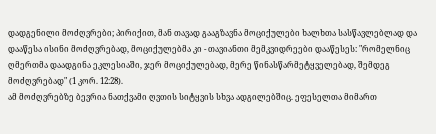დადგენილი მოძღვრები; პირიქით, მან თავად გააგზავნა მოციქულები ხალხთა სასწავლებლად და დააწესა ისინი მოძღვრებად, მოციქულებმა კი - თავიანთი მემკვიდრეები დააწესეს: "რომელნიც ღმერთმა დაადგინა ეკლესიაში, ჯერ მოციქულებად, მერე წინასწარმეტყველებად, შემდეგ მოძღვრებად" (1 კორ. 12:28).
ამ მოძღვრებზე ბევრია ნათქვამი ღვთის სიტყვის სხვა ადგილებშიც. ეფესელთა მიმართ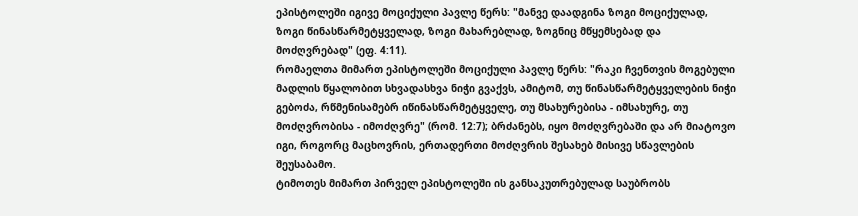ეპისტოლეში იგივე მოციქული პავლე წერს: "მანვე დაადგინა ზოგი მოციქულად, ზოგი წინასწარმეტყველად, ზოგი მახარებლად, ზოგნიც მწყემსებად და მოძღვრებად" (ეფ. 4:11).
რომაელთა მიმართ ეპისტოლეში მოციქული პავლე წერს: "რაკი ჩვენთვის მოგებული მადლის წყალობით სხვადასხვა ნიჭი გვაქვს, ამიტომ, თუ წინასწარმეტყველების ნიჭი გებოძა, რწმენისამებრ იწინასწარმეტყველე, თუ მსახურებისა - იმსახურე, თუ მოძღვრობისა - იმოძღვრე" (რომ. 12:7); ბრძანებს, იყო მოძღვრებაში და არ მიატოვო იგი, როგორც მაცხოვრის, ერთადერთი მოძღვრის შესახებ მისივე სწავლების შეუსაბამო.
ტიმოთეს მიმართ პირველ ეპისტოლეში ის განსაკუთრებულად საუბრობს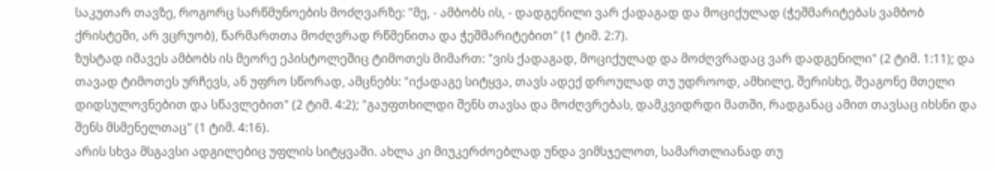საკუთარ თავზე, როგორც სარწმუნოების მოძღვარზე: "მე, - ამბობს ის, - დადგენილი ვარ ქადაგად და მოციქულად (ჭეშმარიტებას ვამბობ ქრისტეში, არ ვცრუობ), წარმართთა მოძღვრად რწმენითა და ჭეშმარიტებით" (1 ტიმ. 2:7).
ზუსტად იმავეს ამბობს ის მეორე ეპისტოლეშიც ტიმოთეს მიმართ: "ვის ქადაგად, მოციქულად და მოძღვრადაც ვარ დადგენილი" (2 ტიმ. 1:11); და თავად ტიმოთეს ურჩევს, ან უფრო სწორად, ამცნებს: "იქადაგე სიტყვა, თავს ადექ დროულად თუ უდროოდ, ამხილე, შერისხე, შეაგონე მთელი დიდსულოვნებით და სწავლებით" (2 ტიმ. 4:2); "გაუფთხილდი შენს თავსა და მოძღვრებას, დამკვიდრდი მათში, რადგანაც ამით თავსაც იხსნი და შენს მსმენელთაც" (1 ტიმ. 4:16).
არის სხვა მსგავსი ადგილებიც უფლის სიტყვაში. ახლა კი მიუკერძოებლად უნდა ვიმსჯელოთ, სამართლიანად თუ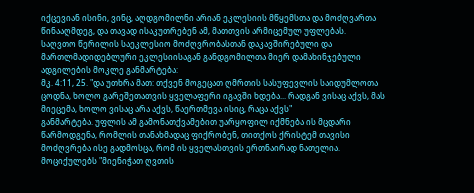იქცევიან ისინი, ვინც, აღდგომილნი არიან ეკლესიის მწყემსთა და მოძღვართა წინააღმდეგ, და თავად ისაკუთრებენ ამ, მათთვის არმიცემულ უფლებას.
საღვთო წერილის საეკლესიო მოძღვრობასთან დაკავშირებული და მართლმადიდებლური ეკლესიისაგან განდგომილთა მიერ დამახინჯებული ადგილების მოკლე განმარტება:
მკ. 4:11, 25. "და უთხრა მათ: თქვენ მოგეცათ ღმრთის სასუფევლის საიდუმლოთა ცოდნა, ხოლო გარეშეთათვის ყველაფერი იგავში ხდება... რადგან ვისაც აქვს, მას მიეცემა, ხოლო ვისაც არა აქვს, წაერთმევა ისიც, რაცა აქვს"
განმარტება. უფლის ამ გამონათქვამებით უარყოფილ იქმნება ის მცდარი წარმოდგენა, რომლის თანახმადაც ფიქრობენ, თითქოს ქრისტემ თავისი მოძღვრება ისე გადმოსცა, რომ ის ყველასთვის ერთნაირად ნათელია. მოციქულებს "მიენიჭათ ღვთის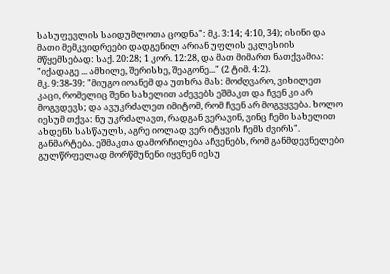სასუფევლის საიდუმლოთა ცოდნა": მკ. 3:14; 4:10, 34); ისინი და მათი მემკვიდრეები დადგენილ არიან უფლის ეკლესიის მწყემსებად: საქ. 20:28; 1 კორ. 12:28, და მათ მიმართ ნათქვამია: "იქადაგე ... ამხილე, შერისხე, შეაგონე..." (2 ტიმ. 4:2).
მკ. 9:38-39: "მიუგო იოანემ და უთხრა მას: მოძღვარო, ვიხილეთ კაცი, რომელიც შენი სახელით აძევებს ეშმაკთ და ჩვენ კი არ მოგვდევს; და ავუკრძალეთ იმიტომ, რომ ჩვენ არ მოგვყვება. ხოლო იესუმ თქვა: ნუ უკრძალავთ, რადგან ვერავინ, ვინც ჩემი სახელით ახდენს სასწაულს, აგრე იოლად ვერ იტყვის ჩემს ძვირს".
განმარტება. ეშმაკთა დამორჩილება აჩვენებს, რომ განმდევნელები გულწრფელად მორწმუნენი იყვნენ იესუ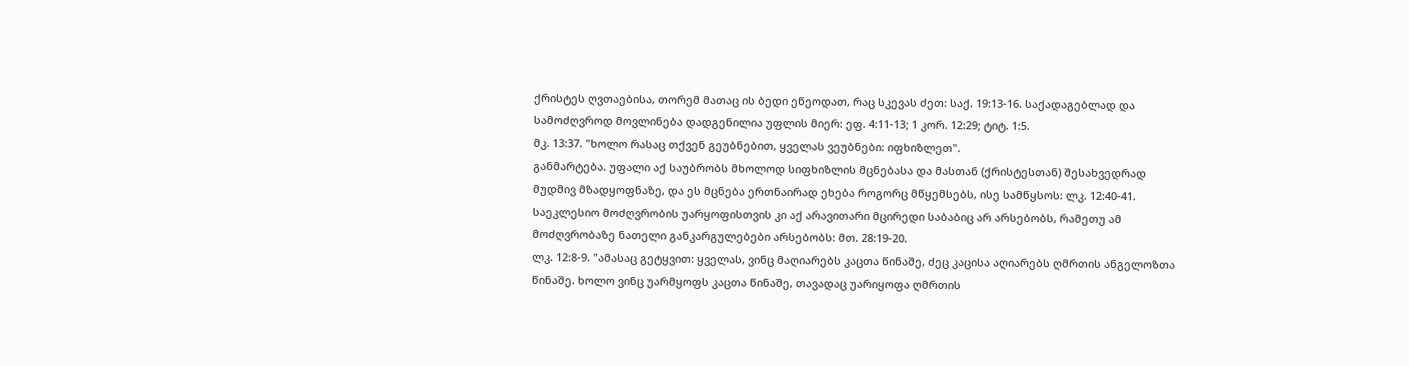ქრისტეს ღვთაებისა, თორემ მათაც ის ბედი ეწეოდათ, რაც სკევას ძეთ: საქ. 19:13-16. საქადაგებლად და სამოძღვროდ მოვლინება დადგენილია უფლის მიერ: ეფ. 4:11-13; 1 კორ. 12:29; ტიტ. 1:5.
მკ. 13:37. "ხოლო რასაც თქვენ გეუბნებით, ყველას ვეუბნები: იფხიზლეთ".
განმარტება. უფალი აქ საუბრობს მხოლოდ სიფხიზლის მცნებასა და მასთან (ქრისტესთან) შესახვედრად მუდმივ მზადყოფნაზე, და ეს მცნება ერთნაირად ეხება როგორც მწყემსებს, ისე სამწყსოს: ლკ. 12:40-41. საეკლესიო მოძღვრობის უარყოფისთვის კი აქ არავითარი მცირედი საბაბიც არ არსებობს, რამეთუ ამ მოძღვრობაზე ნათელი განკარგულებები არსებობს: მთ. 28:19-20.
ლკ. 12:8-9. "ამასაც გეტყვით: ყველას, ვინც მაღიარებს კაცთა წინაშე, ძეც კაცისა აღიარებს ღმრთის ანგელოზთა წინაშე. ხოლო ვინც უარმყოფს კაცთა წინაშე, თავადაც უარიყოფა ღმრთის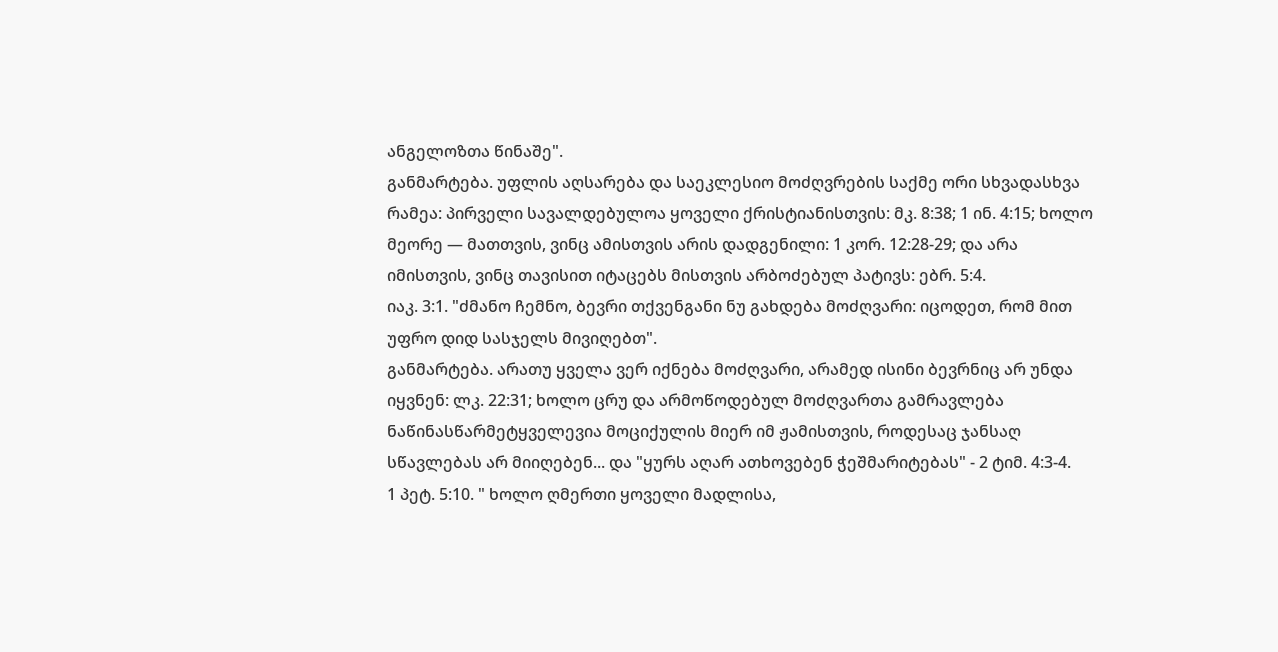ანგელოზთა წინაშე".
განმარტება. უფლის აღსარება და საეკლესიო მოძღვრების საქმე ორი სხვადასხვა რამეა: პირველი სავალდებულოა ყოველი ქრისტიანისთვის: მკ. 8:38; 1 ინ. 4:15; ხოლო მეორე — მათთვის, ვინც ამისთვის არის დადგენილი: 1 კორ. 12:28-29; და არა იმისთვის, ვინც თავისით იტაცებს მისთვის არბოძებულ პატივს: ებრ. 5:4.
იაკ. 3:1. "ძმანო ჩემნო, ბევრი თქვენგანი ნუ გახდება მოძღვარი: იცოდეთ, რომ მით უფრო დიდ სასჯელს მივიღებთ".
განმარტება. არათუ ყველა ვერ იქნება მოძღვარი, არამედ ისინი ბევრნიც არ უნდა იყვნენ: ლკ. 22:31; ხოლო ცრუ და არმოწოდებულ მოძღვართა გამრავლება ნაწინასწარმეტყველევია მოციქულის მიერ იმ ჟამისთვის, როდესაც ჯანსაღ სწავლებას არ მიიღებენ... და "ყურს აღარ ათხოვებენ ჭეშმარიტებას" - 2 ტიმ. 4:3-4.
1 პეტ. 5:10. " ხოლო ღმერთი ყოველი მადლისა,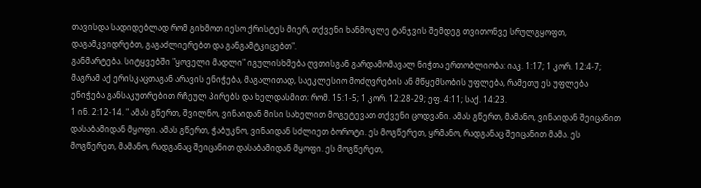თავისდა სადიდებლად რომ გიხმოთ იესო ქრისტეს მიერ, თქვენი ხანმოკლე ტანჯვის შემდეგ თვითონვე სრულგყოფთ, დაგამკვიდრებთ, გაგაძლიერებთ და განგამტკიცებთ".
განმარტება. სიტყვებში "ყოველი მადლი" იგულისხმება ღვთისგან გარდამომავალ ნიჭთა ერთობლიობა: იაკ. 1:17; 1 კორ. 12:4-7; მაგრამ აქ ერისკაცთაგან არავის ენიჭება, მაგალითად, საეკლესიო მოძღვრების ან მწყემსობის უფლება, რამეთუ ეს უფლება ენიჭება განსაკუთრებით რჩეულ პირებს და ხელდასმით: რომ. 15:1-5; 1 კორ. 12:28-29; ეფ. 4:11; საქ. 14:23.
1 ინ. 2:12-14. " ამას გწერთ, შვილნო, ვინაიდან მისი სახელით მოგეტევათ თქვენი ცოდვანი. ამას გწერთ, მამანო, ვინაიდან შეიცანით დასაბამიდან მყოფი. ამას გწერთ, ჭაბუკნო, ვინაიდან სძლიეთ ბოროტი. ეს მოგწერეთ, ყრმანო, რადგანაც შეიცანით მამა. ეს მოგწერეთ, მამანო, რადგანაც შეიცანით დასაბამიდან მყოფი. ეს მოგწერეთ,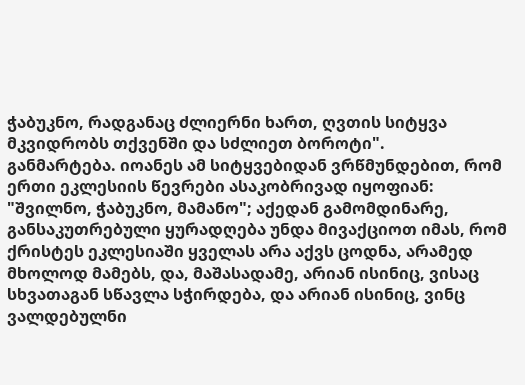ჭაბუკნო, რადგანაც ძლიერნი ხართ, ღვთის სიტყვა მკვიდრობს თქვენში და სძლიეთ ბოროტი".
განმარტება. იოანეს ამ სიტყვებიდან ვრწმუნდებით, რომ ერთი ეკლესიის წევრები ასაკობრივად იყოფიან: "შვილნო, ჭაბუკნო, მამანო"; აქედან გამომდინარე, განსაკუთრებული ყურადღება უნდა მივაქციოთ იმას, რომ ქრისტეს ეკლესიაში ყველას არა აქვს ცოდნა, არამედ მხოლოდ მამებს, და, მაშასადამე, არიან ისინიც, ვისაც სხვათაგან სწავლა სჭირდება, და არიან ისინიც, ვინც ვალდებულნი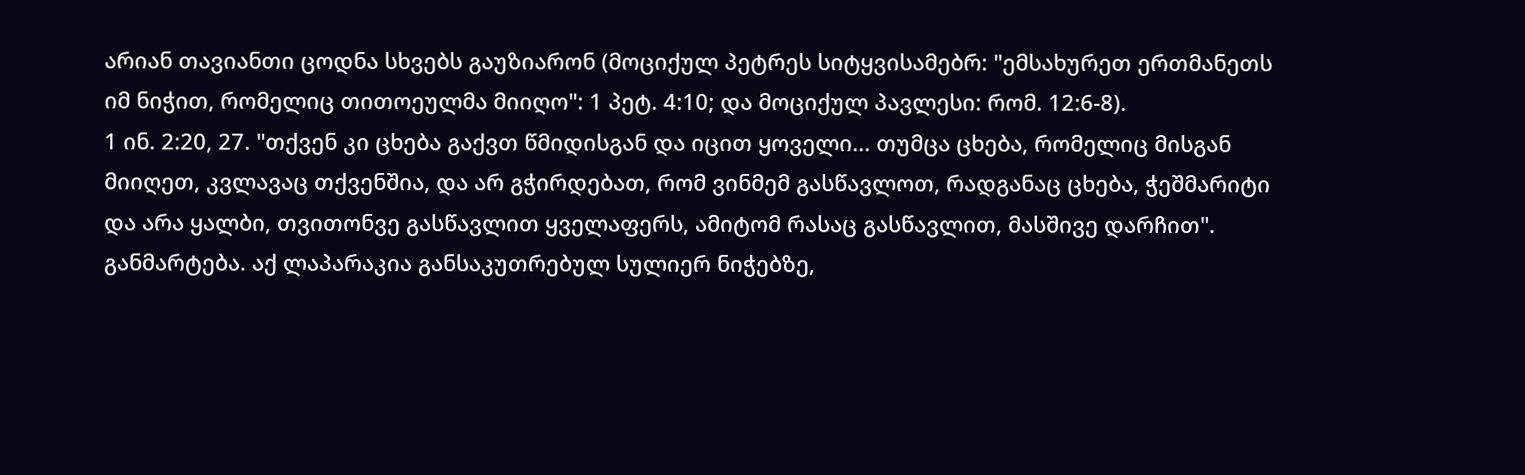არიან თავიანთი ცოდნა სხვებს გაუზიარონ (მოციქულ პეტრეს სიტყვისამებრ: "ემსახურეთ ერთმანეთს იმ ნიჭით, რომელიც თითოეულმა მიიღო": 1 პეტ. 4:10; და მოციქულ პავლესი: რომ. 12:6-8).
1 ინ. 2:20, 27. "თქვენ კი ცხება გაქვთ წმიდისგან და იცით ყოველი... თუმცა ცხება, რომელიც მისგან მიიღეთ, კვლავაც თქვენშია, და არ გჭირდებათ, რომ ვინმემ გასწავლოთ, რადგანაც ცხება, ჭეშმარიტი და არა ყალბი, თვითონვე გასწავლით ყველაფერს, ამიტომ რასაც გასწავლით, მასშივე დარჩით".
განმარტება. აქ ლაპარაკია განსაკუთრებულ სულიერ ნიჭებზე,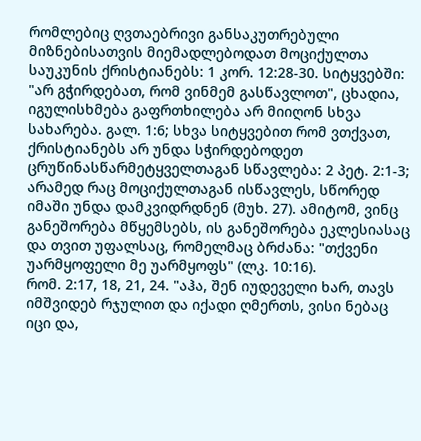რომლებიც ღვთაებრივი განსაკუთრებული მიზნებისათვის მიემადლებოდათ მოციქულთა საუკუნის ქრისტიანებს: 1 კორ. 12:28-30. სიტყვებში: "არ გჭირდებათ, რომ ვინმემ გასწავლოთ", ცხადია, იგულისხმება გაფრთხილება არ მიიღონ სხვა სახარება. გალ. 1:6; სხვა სიტყვებით რომ ვთქვათ, ქრისტიანებს არ უნდა სჭირდებოდეთ ცრუწინასწარმეტყველთაგან სწავლება: 2 პეტ. 2:1-3; არამედ რაც მოციქულთაგან ისწავლეს, სწორედ იმაში უნდა დამკვიდრდნენ (მუხ. 27). ამიტომ, ვინც განეშორება მწყემსებს, ის განეშორება ეკლესიასაც და თვით უფალსაც, რომელმაც ბრძანა: "თქვენი უარმყოფელი მე უარმყოფს" (ლკ. 10:16).
რომ. 2:17, 18, 21, 24. "აჰა, შენ იუდეველი ხარ, თავს იმშვიდებ რჯულით და იქადი ღმერთს, ვისი ნებაც იცი და,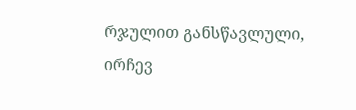რჯულით განსწავლული, ირჩევ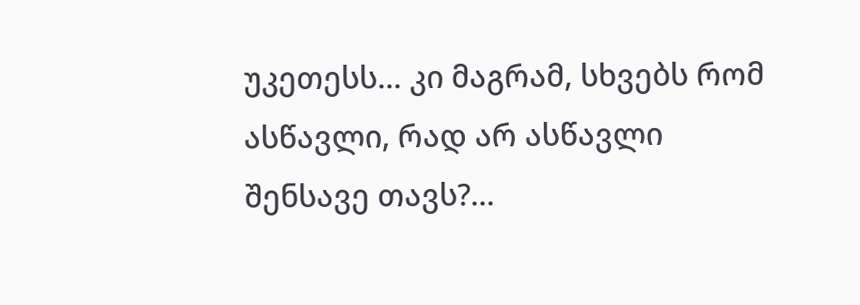უკეთესს... კი მაგრამ, სხვებს რომ ასწავლი, რად არ ასწავლი შენსავე თავს?...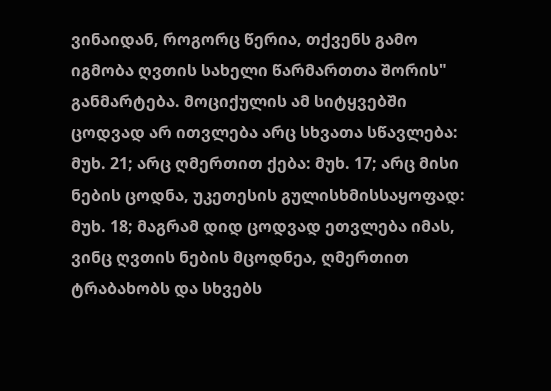ვინაიდან, როგორც წერია, თქვენს გამო იგმობა ღვთის სახელი წარმართთა შორის"
განმარტება. მოციქულის ამ სიტყვებში ცოდვად არ ითვლება არც სხვათა სწავლება: მუხ. 21; არც ღმერთით ქება: მუხ. 17; არც მისი ნების ცოდნა, უკეთესის გულისხმისსაყოფად: მუხ. 18; მაგრამ დიდ ცოდვად ეთვლება იმას, ვინც ღვთის ნების მცოდნეა, ღმერთით ტრაბახობს და სხვებს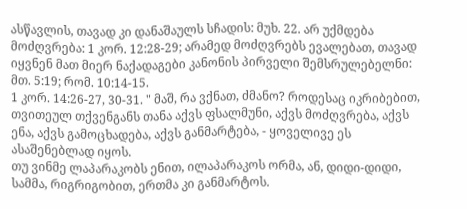ასწავლის, თავად კი დანაშაულს სჩადის: მუხ. 22. არ უქმდება მოძღვრება: 1 კორ. 12:28-29; არამედ მოძღვრებს ევალებათ, თავად იყვნენ მათ მიერ ნაქადაგები კანონის პირველი შემსრულებელნი: მთ. 5:19; რომ. 10:14-15.
1 კორ. 14:26-27, 30-31. " მაშ, რა ვქნათ, ძმანო? როდესაც იკრიბებით, თვითეულ თქვენგანს თანა აქვს ფსალმუნი, აქვს მოძღვრება, აქვს ენა, აქვს გამოცხადება, აქვს განმარტება, - ყოველივე ეს ასაშენებლად იყოს.
თუ ვინმე ლაპარაკობს ენით, ილაპარაკოს ორმა, ან, დიდი-დიდი, სამმა, რიგრიგობით, ერთმა კი განმარტოს.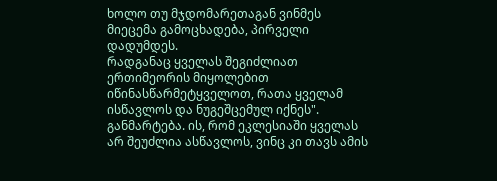ხოლო თუ მჯდომარეთაგან ვინმეს მიეცემა გამოცხადება, პირველი დადუმდეს.
რადგანაც ყველას შეგიძლიათ ერთიმეორის მიყოლებით იწინასწარმეტყველოთ, რათა ყველამ ისწავლოს და ნუგეშცემულ იქნეს".
განმარტება. ის, რომ ეკლესიაში ყველას არ შეუძლია ასწავლოს, ვინც კი თავს ამის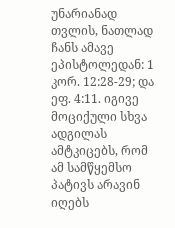უნარიანად თვლის, ნათლად ჩანს ამავე ეპისტოლედან: 1 კორ. 12:28-29; და ეფ. 4:11. იგივე მოციქული სხვა ადგილას ამტკიცებს, რომ ამ სამწყემსო პატივს არავინ იღებს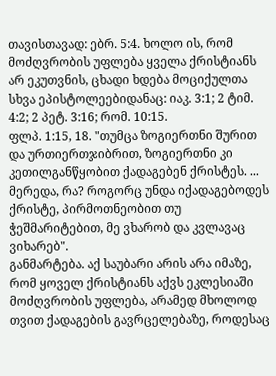თავისთავად: ებრ. 5:4. ხოლო ის, რომ მოძღვრობის უფლება ყველა ქრისტიანს არ ეკუთვნის, ცხადი ხდება მოციქულთა სხვა ეპისტოლეებიდანაც: იაკ. 3:1; 2 ტიმ. 4:2; 2 პეტ. 3:16; რომ. 10:15.
ფლპ. 1:15, 18. "თუმცა ზოგიერთნი შურით და ურთიერთჯიბრით, ზოგიერთნი კი კეთილგანწყობით ქადაგებენ ქრისტეს. ... მერედა, რა? როგორც უნდა იქადაგებოდეს ქრისტე, პირმოთნეობით თუ ჭეშმარიტებით, მე ვხარობ და კვლავაც ვიხარებ".
განმარტება. აქ საუბარი არის არა იმაზე, რომ ყოველ ქრისტიანს აქვს ეკლესიაში მოძღვრობის უფლება, არამედ მხოლოდ თვით ქადაგების გავრცელებაზე, როდესაც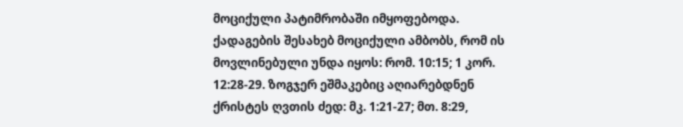მოციქული პატიმრობაში იმყოფებოდა. ქადაგების შესახებ მოციქული ამბობს, რომ ის მოვლინებული უნდა იყოს: რომ. 10:15; 1 კორ. 12:28-29. ზოგჯერ ეშმაკებიც აღიარებდნენ ქრისტეს ღვთის ძედ: მკ. 1:21-27; მთ. 8:29,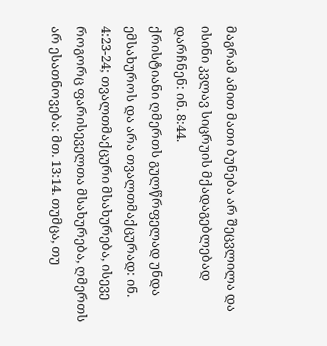მაგრამ ამით მათი ბუნება არ შეცვლილა და ისინი კვლავ სიცრუის მქადაგებლებად დარჩნენ: ინ. 8:44.
ქრისტიანი ღმერთს გულწრფელად უნდა ემსახუროს და არა თვალთმაქცურად: ინ. 4:23-24; თვალთმაქცური მსახურება, ისევე როგორც ფარისეველთა მსახურება, ღმერთს არ ესათნოვება: მთ. 13:14. თუმცა, თუ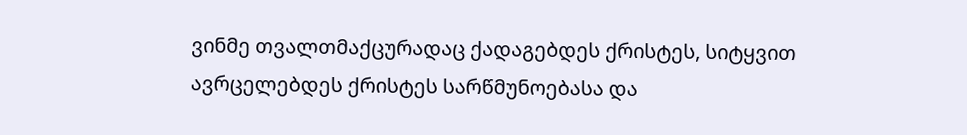ვინმე თვალთმაქცურადაც ქადაგებდეს ქრისტეს, სიტყვით ავრცელებდეს ქრისტეს სარწმუნოებასა და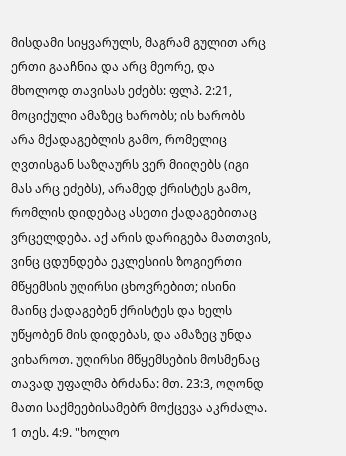მისდამი სიყვარულს, მაგრამ გულით არც ერთი გააჩნია და არც მეორე, და მხოლოდ თავისას ეძებს: ფლპ. 2:21, მოციქული ამაზეც ხარობს; ის ხარობს არა მქადაგებლის გამო, რომელიც ღვთისგან საზღაურს ვერ მიიღებს (იგი მას არც ეძებს), არამედ ქრისტეს გამო, რომლის დიდებაც ასეთი ქადაგებითაც ვრცელდება. აქ არის დარიგება მათთვის, ვინც ცდუნდება ეკლესიის ზოგიერთი მწყემსის უღირსი ცხოვრებით; ისინი მაინც ქადაგებენ ქრისტეს და ხელს უწყობენ მის დიდებას, და ამაზეც უნდა ვიხაროთ. უღირსი მწყემსების მოსმენაც თავად უფალმა ბრძანა: მთ. 23:3, ოღონდ მათი საქმეებისამებრ მოქცევა აკრძალა.
1 თეს. 4:9. "ხოლო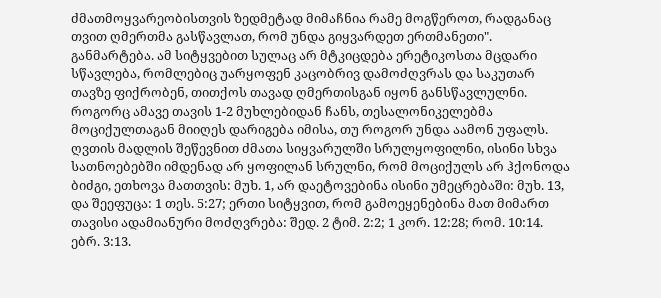ძმათმოყვარეობისთვის ზედმეტად მიმაჩნია რამე მოგწეროთ, რადგანაც თვით ღმერთმა გასწავლათ, რომ უნდა გიყვარდეთ ერთმანეთი".
განმარტება. ამ სიტყვებით სულაც არ მტკიცდება ერეტიკოსთა მცდარი სწავლება, რომლებიც უარყოფენ კაცობრივ დამოძღვრას და საკუთარ თავზე ფიქრობენ, თითქოს თავად ღმერთისგან იყონ განსწავლულნი. როგორც ამავე თავის 1-2 მუხლებიდან ჩანს, თესალონიკელებმა მოციქულთაგან მიიღეს დარიგება იმისა, თუ როგორ უნდა აამონ უფალს. ღვთის მადლის შეწევნით ძმათა სიყვარულში სრულყოფილნი, ისინი სხვა სათნოებებში იმდენად არ ყოფილან სრულნი, რომ მოციქულს არ ჰქონოდა ბიძგი, ეთხოვა მათთვის: მუხ. 1, არ დაეტოვებინა ისინი უმეცრებაში: მუხ. 13, და შეეფუცა: 1 თეს. 5:27; ერთი სიტყვით, რომ გამოეყენებინა მათ მიმართ თავისი ადამიანური მოძღვრება: შედ. 2 ტიმ. 2:2; 1 კორ. 12:28; რომ. 10:14.
ებრ. 3:13.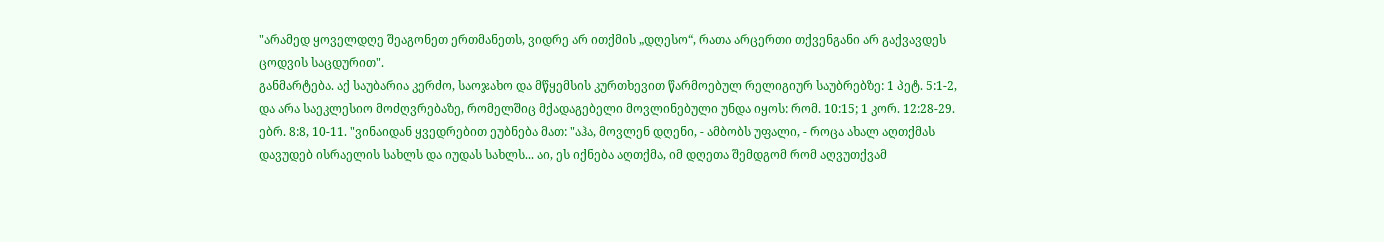"არამედ ყოველდღე შეაგონეთ ერთმანეთს, ვიდრე არ ითქმის „დღესო“, რათა არცერთი თქვენგანი არ გაქვავდეს ცოდვის საცდურით".
განმარტება. აქ საუბარია კერძო, საოჯახო და მწყემსის კურთხევით წარმოებულ რელიგიურ საუბრებზე: 1 პეტ. 5:1-2, და არა საეკლესიო მოძღვრებაზე, რომელშიც მქადაგებელი მოვლინებული უნდა იყოს: რომ. 10:15; 1 კორ. 12:28-29.
ებრ. 8:8, 10-11. "ვინაიდან ყვედრებით ეუბნება მათ: "აჰა, მოვლენ დღენი, - ამბობს უფალი, - როცა ახალ აღთქმას დავუდებ ისრაელის სახლს და იუდას სახლს... აი, ეს იქნება აღთქმა, იმ დღეთა შემდგომ რომ აღვუთქვამ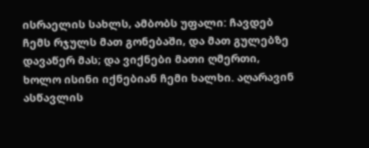ისრაელის სახლს, ამბობს უფალი: ჩავდებ ჩემს რჯულს მათ გონებაში, და მათ გულებზე დავაწერ მას; და ვიქნები მათი ღმერთი, ხოლო ისინი იქნებიან ჩემი ხალხი. აღარავინ ასწავლის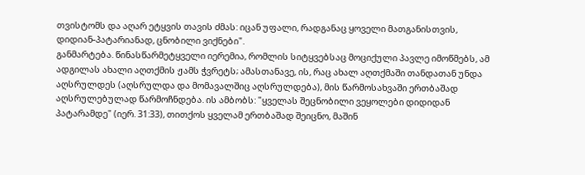თვისტომს და აღარ ეტყვის თავის ძმას: იცან უფალი, რადგანაც ყოველი მათგანისთვის, დიდიან-პატარიანად, ცნობილი ვიქნები".
განმარტება. წინასწარმეტყველი იერემია, რომლის სიტყვებსაც მოციქული პავლე იმოწმებს, ამ ადგილას ახალი აღთქმის ჟამს ჭვრეტს; ამასთანავე, ის, რაც ახალ აღთქმაში თანდათან უნდა აღსრულდეს (აღსრულდა და მომავალშიც აღსრულდება), მის წარმოსახვაში ერთბაშად აღსრულებულად წარმოჩნდება. ის ამბობს: "ყველას შეცნობილი ვეყოლები დიდიდან პატარამდე" (იერ. 31:33), თითქოს ყველამ ერთბაშად შეიცნო, მაშინ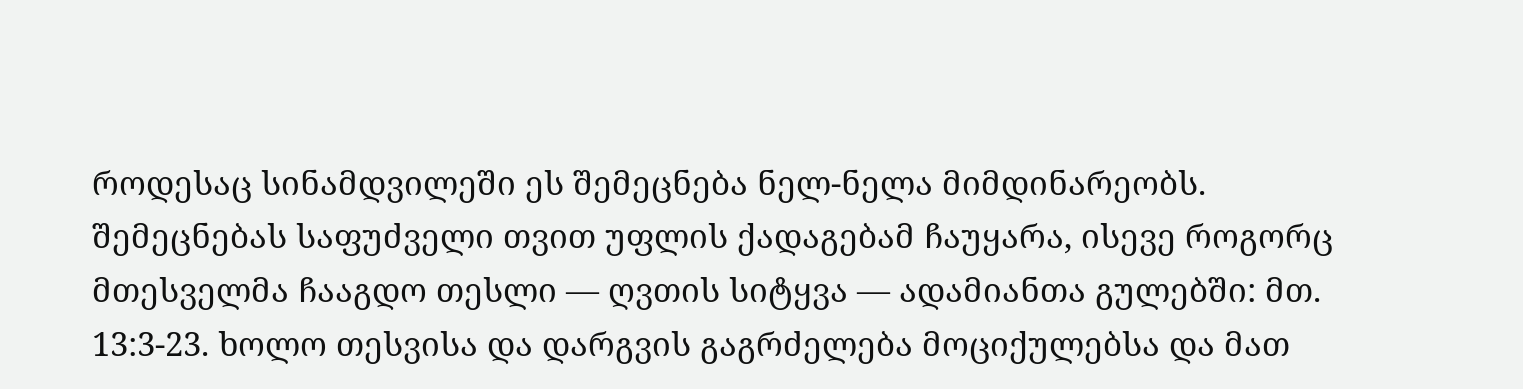როდესაც სინამდვილეში ეს შემეცნება ნელ-ნელა მიმდინარეობს. შემეცნებას საფუძველი თვით უფლის ქადაგებამ ჩაუყარა, ისევე როგორც მთესველმა ჩააგდო თესლი — ღვთის სიტყვა — ადამიანთა გულებში: მთ. 13:3-23. ხოლო თესვისა და დარგვის გაგრძელება მოციქულებსა და მათ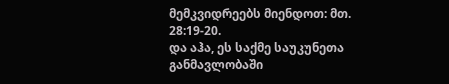მემკვიდრეებს მიენდოთ: მთ. 28:19-20.
და აჰა, ეს საქმე საუკუნეთა განმავლობაში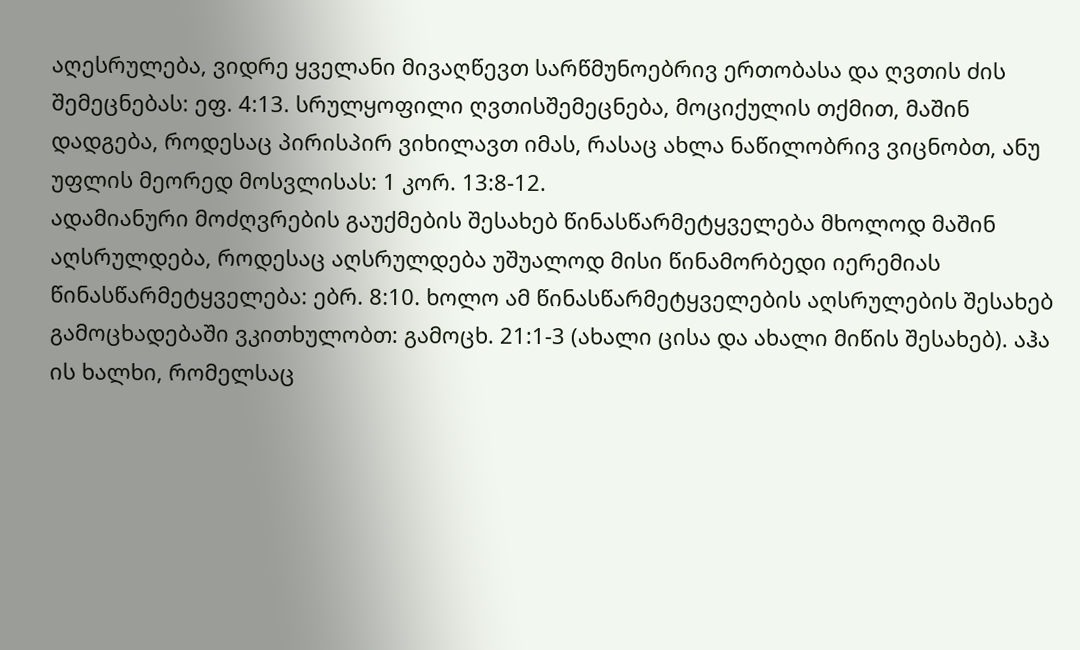აღესრულება, ვიდრე ყველანი მივაღწევთ სარწმუნოებრივ ერთობასა და ღვთის ძის შემეცნებას: ეფ. 4:13. სრულყოფილი ღვთისშემეცნება, მოციქულის თქმით, მაშინ დადგება, როდესაც პირისპირ ვიხილავთ იმას, რასაც ახლა ნაწილობრივ ვიცნობთ, ანუ უფლის მეორედ მოსვლისას: 1 კორ. 13:8-12.
ადამიანური მოძღვრების გაუქმების შესახებ წინასწარმეტყველება მხოლოდ მაშინ აღსრულდება, როდესაც აღსრულდება უშუალოდ მისი წინამორბედი იერემიას წინასწარმეტყველება: ებრ. 8:10. ხოლო ამ წინასწარმეტყველების აღსრულების შესახებ გამოცხადებაში ვკითხულობთ: გამოცხ. 21:1-3 (ახალი ცისა და ახალი მიწის შესახებ). აჰა ის ხალხი, რომელსაც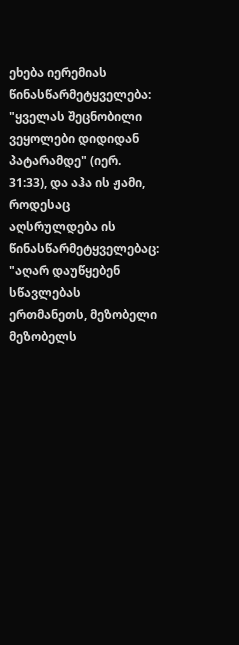ეხება იერემიას წინასწარმეტყველება: "ყველას შეცნობილი ვეყოლები დიდიდან პატარამდე" (იერ. 31:33), და აჰა ის ჟამი, როდესაც აღსრულდება ის წინასწარმეტყველებაც: "აღარ დაუწყებენ სწავლებას ერთმანეთს, მეზობელი მეზობელს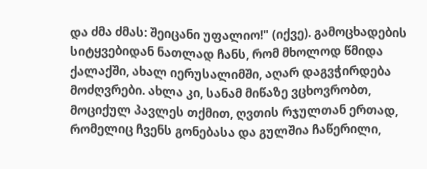და ძმა ძმას: შეიცანი უფალიო!" (იქვე). გამოცხადების სიტყვებიდან ნათლად ჩანს, რომ მხოლოდ წმიდა ქალაქში, ახალ იერუსალიმში, აღარ დაგვჭირდება მოძღვრები. ახლა კი, სანამ მიწაზე ვცხოვრობთ, მოციქულ პავლეს თქმით, ღვთის რჯულთან ერთად, რომელიც ჩვენს გონებასა და გულშია ჩაწერილი,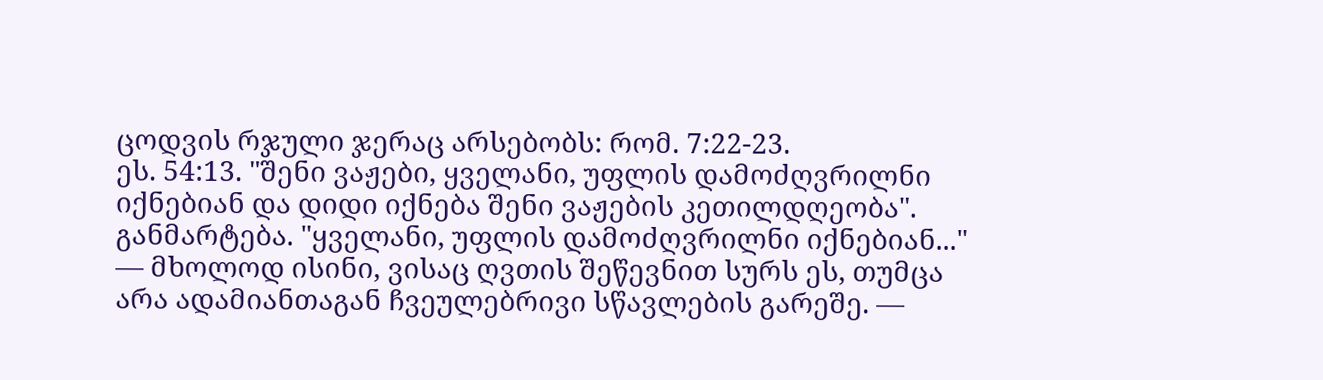ცოდვის რჯული ჯერაც არსებობს: რომ. 7:22-23.
ეს. 54:13. "შენი ვაჟები, ყველანი, უფლის დამოძღვრილნი იქნებიან და დიდი იქნება შენი ვაჟების კეთილდღეობა".
განმარტება. "ყველანი, უფლის დამოძღვრილნი იქნებიან..." — მხოლოდ ისინი, ვისაც ღვთის შეწევნით სურს ეს, თუმცა არა ადამიანთაგან ჩვეულებრივი სწავლების გარეშე. —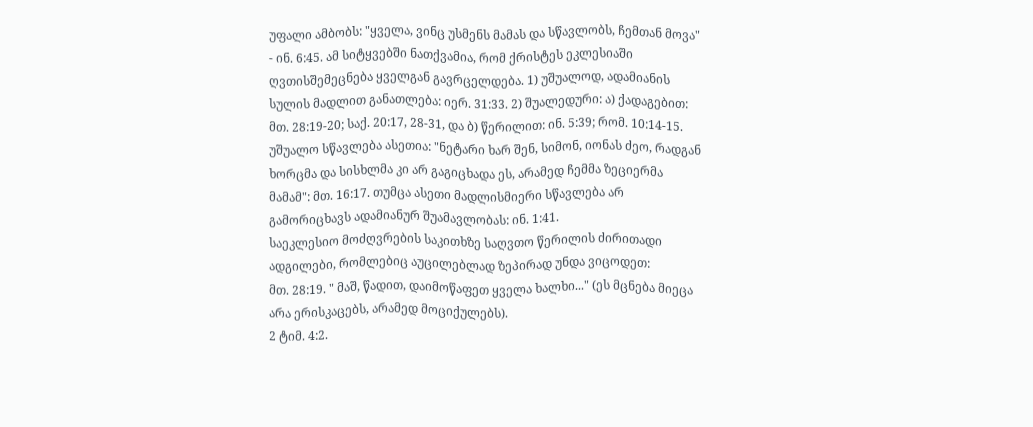უფალი ამბობს: "ყველა, ვინც უსმენს მამას და სწავლობს, ჩემთან მოვა" - ინ. 6:45. ამ სიტყვებში ნათქვამია, რომ ქრისტეს ეკლესიაში ღვთისშემეცნება ყველგან გავრცელდება. 1) უშუალოდ, ადამიანის სულის მადლით განათლება: იერ. 31:33. 2) შუალედური: ა) ქადაგებით: მთ. 28:19-20; საქ. 20:17, 28-31, და ბ) წერილით: ინ. 5:39; რომ. 10:14-15. უშუალო სწავლება ასეთია: "ნეტარი ხარ შენ, სიმონ, იონას ძეო, რადგან ხორცმა და სისხლმა კი არ გაგიცხადა ეს, არამედ ჩემმა ზეციერმა მამამ": მთ. 16:17. თუმცა ასეთი მადლისმიერი სწავლება არ გამორიცხავს ადამიანურ შუამავლობას: ინ. 1:41.
საეკლესიო მოძღვრების საკითხზე საღვთო წერილის ძირითადი ადგილები, რომლებიც აუცილებლად ზეპირად უნდა ვიცოდეთ:
მთ. 28:19. " მაშ, წადით, დაიმოწაფეთ ყველა ხალხი..." (ეს მცნება მიეცა არა ერისკაცებს, არამედ მოციქულებს).
2 ტიმ. 4:2.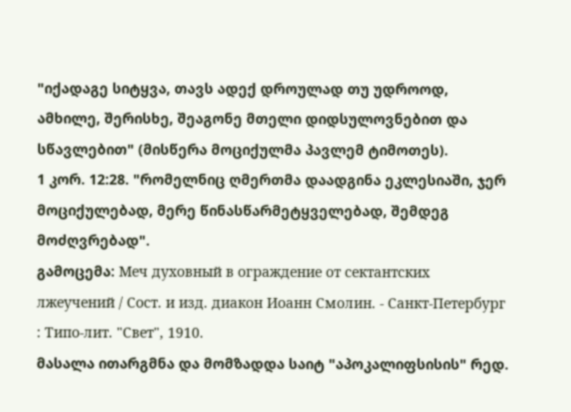"იქადაგე სიტყვა, თავს ადექ დროულად თუ უდროოდ, ამხილე, შერისხე, შეაგონე მთელი დიდსულოვნებით და სწავლებით" (მისწერა მოციქულმა პავლემ ტიმოთეს).
1 კორ. 12:28. "რომელნიც ღმერთმა დაადგინა ეკლესიაში, ჯერ მოციქულებად, მერე წინასწარმეტყველებად, შემდეგ მოძღვრებად".
გამოცემა: Меч духовный в ограждение от сектантских лжеучений / Сост. и изд. диакон Иоанн Смолин. - Санкт-Петербург : Типо-лит. "Свет", 1910.
მასალა ითარგმნა და მომზადდა საიტ "აპოკალიფსისის" რედ.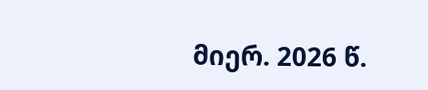მიერ. 2026 წ.